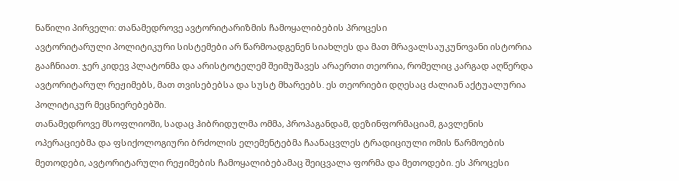ნაწილი პირველი: თანამედროვე ავტორიტარიზმის ჩამოყალიბების პროცესი
ავტორიტარული პოლიტიკური სისტემები არ წარმოადგენენ სიახლეს და მათ მრავალსაუკუნოვანი ისტორია გააჩნიათ. ჯერ კიდევ პლატონმა და არისტოტელემ შეიმუშავეს არაერთი თეორია, რომელიც კარგად აღწერდა ავტორიტარულ რეჟიმებს, მათ თვისებებსა და სუსტ მხარეებს. ეს თეორიები დღესაც ძალიან აქტუალურია პოლიტიკურ მეცნიერებებში.
თანამედროვე მსოფლიოში, სადაც ჰიბრიდულმა ომმა, პროპაგანდამ, დეზინფორმაციამ, გავლენის ოპერაციებმა და ფსიქოლოგიური ბრძოლის ელემენტებმა ჩაანაცვლეს ტრადიციული ომის წარმოების მეთოდები, ავტორიტარული რეჟიმების ჩამოყალიბებამაც შეიცვალა ფორმა და მეთოდები. ეს პროცესი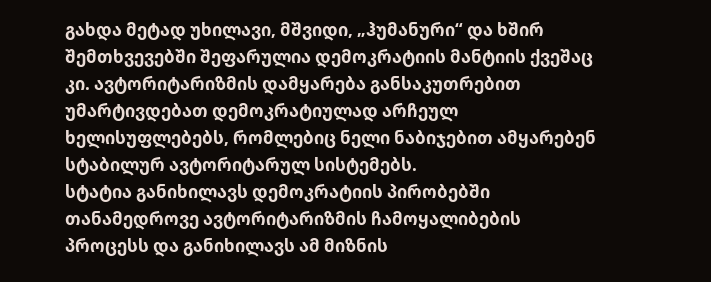გახდა მეტად უხილავი, მშვიდი, „ჰუმანური“ და ხშირ შემთხვევებში შეფარულია დემოკრატიის მანტიის ქვეშაც კი. ავტორიტარიზმის დამყარება განსაკუთრებით უმარტივდებათ დემოკრატიულად არჩეულ ხელისუფლებებს, რომლებიც ნელი ნაბიჯებით ამყარებენ სტაბილურ ავტორიტარულ სისტემებს.
სტატია განიხილავს დემოკრატიის პირობებში თანამედროვე ავტორიტარიზმის ჩამოყალიბების პროცესს და განიხილავს ამ მიზნის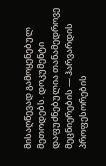მისაღწევად გამოყენებულ მეთოდებს. დოკუმენტი დაფუძნებულია თანამედროვე მეცნიერების — ჰარვარდის პროფესორების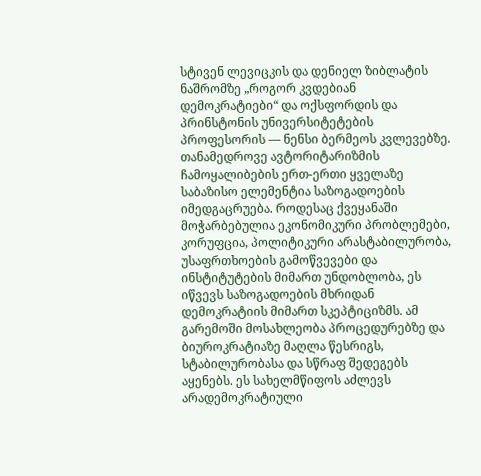სტივენ ლევიცკის და დენიელ ზიბლატის ნაშრომზე „როგორ კვდებიან დემოკრატიები“ და ოქსფორდის და პრინსტონის უნივერსიტეტების პროფესორის — ნენსი ბერმეოს კვლევებზე.
თანამედროვე ავტორიტარიზმის ჩამოყალიბების ერთ-ერთი ყველაზე საბაზისო ელემენტია საზოგადოების იმედგაცრუება. როდესაც ქვეყანაში მოჭარბებულია ეკონომიკური პრობლემები, კორუფცია, პოლიტიკური არასტაბილურობა, უსაფრთხოების გამოწვევები და ინსტიტუტების მიმართ უნდობლობა, ეს იწვევს საზოგადოების მხრიდან დემოკრატიის მიმართ სკეპტიციზმს. ამ გარემოში მოსახლეობა პროცედურებზე და ბიუროკრატიაზე მაღლა წესრიგს, სტაბილურობასა და სწრაფ შედეგებს აყენებს. ეს სახელმწიფოს აძლევს არადემოკრატიული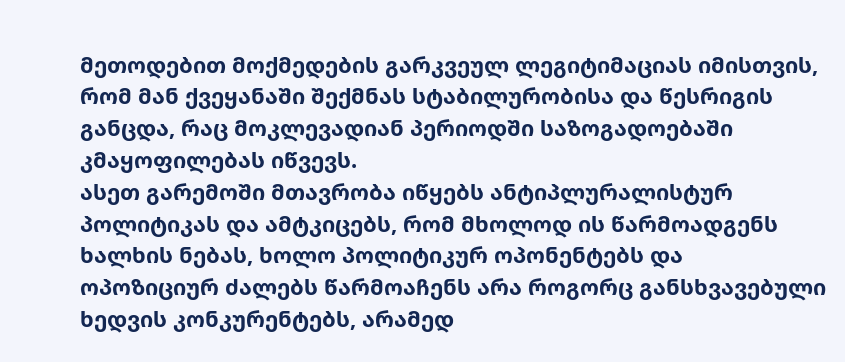მეთოდებით მოქმედების გარკვეულ ლეგიტიმაციას იმისთვის, რომ მან ქვეყანაში შექმნას სტაბილურობისა და წესრიგის განცდა, რაც მოკლევადიან პერიოდში საზოგადოებაში კმაყოფილებას იწვევს.
ასეთ გარემოში მთავრობა იწყებს ანტიპლურალისტურ პოლიტიკას და ამტკიცებს, რომ მხოლოდ ის წარმოადგენს ხალხის ნებას, ხოლო პოლიტიკურ ოპონენტებს და ოპოზიციურ ძალებს წარმოაჩენს არა როგორც განსხვავებული ხედვის კონკურენტებს, არამედ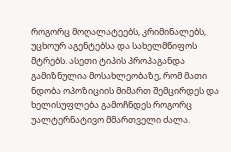როგორც მოღალატეებს, კრიმინალებს, უცხოურ აგენტებსა და სახელმწიფოს მტრებს. ასეთი ტიპის პროპაგანდა გამიზნულია მოსახლეობაზე, რომ მათი ნდობა ოპოზიციის მიმართ შემცირდეს და ხელისუფლება გამოჩნდეს როგორც უალტერნატივო მმართველი ძალა.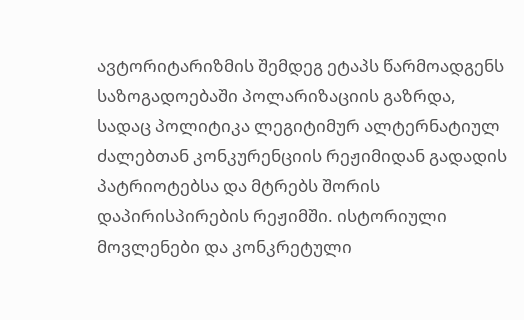ავტორიტარიზმის შემდეგ ეტაპს წარმოადგენს საზოგადოებაში პოლარიზაციის გაზრდა, სადაც პოლიტიკა ლეგიტიმურ ალტერნატიულ ძალებთან კონკურენციის რეჟიმიდან გადადის პატრიოტებსა და მტრებს შორის დაპირისპირების რეჟიმში. ისტორიული მოვლენები და კონკრეტული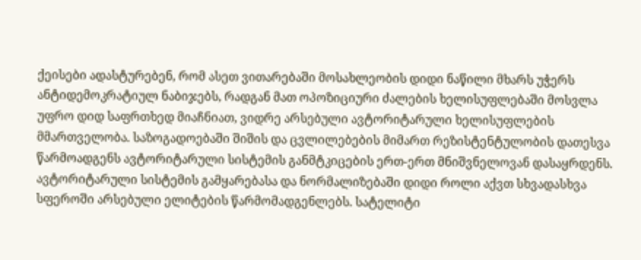ქეისები ადასტურებენ, რომ ასეთ ვითარებაში მოსახლეობის დიდი ნაწილი მხარს უჭერს ანტიდემოკრატიულ ნაბიჯებს, რადგან მათ ოპოზიციური ძალების ხელისუფლებაში მოსვლა უფრო დიდ საფრთხედ მიაჩნიათ, ვიდრე არსებული ავტორიტარული ხელისუფლების მმართველობა. საზოგადოებაში შიშის და ცვლილებების მიმართ რეზისტენტულობის დათესვა წარმოადგენს ავტორიტარული სისტემის განმტკიცების ერთ-ერთ მნიშვნელოვან დასაყრდენს.
ავტორიტარული სისტემის გამყარებასა და ნორმალიზებაში დიდი როლი აქვთ სხვადასხვა სფეროში არსებული ელიტების წარმომადგენლებს. სატელიტი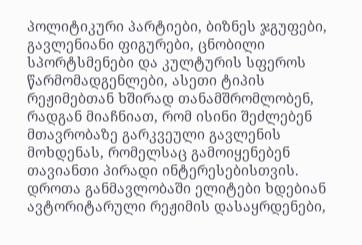პოლიტიკური პარტიები, ბიზნეს ჯგუფები, გავლენიანი ფიგურები, ცნობილი სპორტსმენები და კულტურის სფეროს წარმომადგენლები, ასეთი ტიპის რეჟიმებთან ხშირად თანამშრომლობენ, რადგან მიაჩნიათ, რომ ისინი შეძლებენ მთავრობაზე გარკვეული გავლენის მოხდენას, რომელსაც გამოიყენებენ თავიანთი პირადი ინტერესებისთვის. დროთა განმავლობაში ელიტები ხდებიან ავტორიტარული რეჟიმის დასაყრდენები,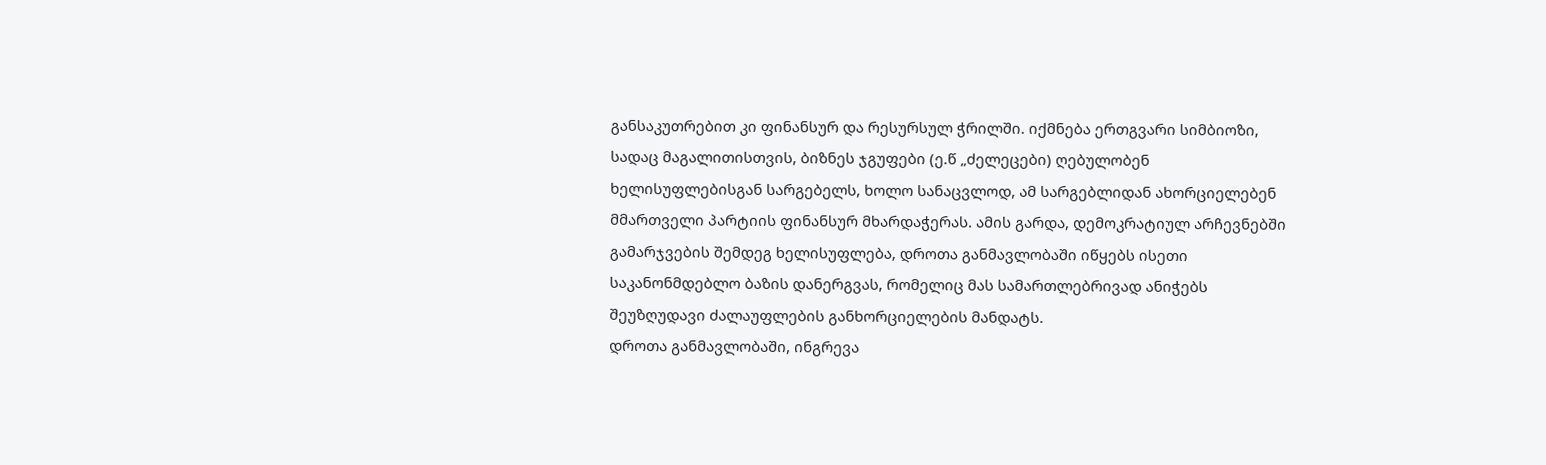განსაკუთრებით კი ფინანსურ და რესურსულ ჭრილში. იქმნება ერთგვარი სიმბიოზი, სადაც მაგალითისთვის, ბიზნეს ჯგუფები (ე.წ „ძელეცები) ღებულობენ ხელისუფლებისგან სარგებელს, ხოლო სანაცვლოდ, ამ სარგებლიდან ახორციელებენ მმართველი პარტიის ფინანსურ მხარდაჭერას. ამის გარდა, დემოკრატიულ არჩევნებში გამარჯვების შემდეგ ხელისუფლება, დროთა განმავლობაში იწყებს ისეთი საკანონმდებლო ბაზის დანერგვას, რომელიც მას სამართლებრივად ანიჭებს შეუზღუდავი ძალაუფლების განხორციელების მანდატს.
დროთა განმავლობაში, ინგრევა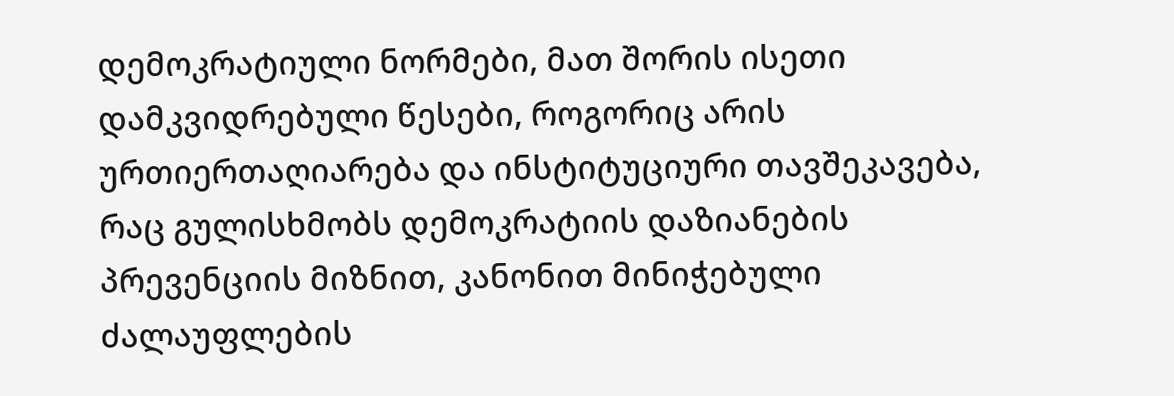დემოკრატიული ნორმები, მათ შორის ისეთი დამკვიდრებული წესები, როგორიც არის ურთიერთაღიარება და ინსტიტუციური თავშეკავება, რაც გულისხმობს დემოკრატიის დაზიანების პრევენციის მიზნით, კანონით მინიჭებული ძალაუფლების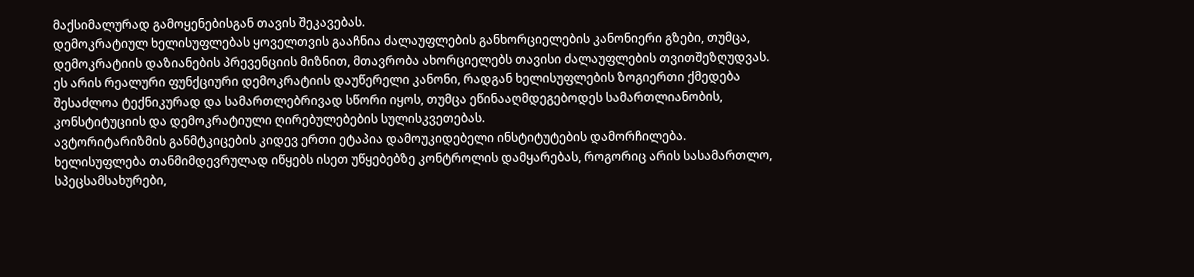მაქსიმალურად გამოყენებისგან თავის შეკავებას.
დემოკრატიულ ხელისუფლებას ყოველთვის გააჩნია ძალაუფლების განხორციელების კანონიერი გზები, თუმცა, დემოკრატიის დაზიანების პრევენციის მიზნით, მთავრობა ახორციელებს თავისი ძალაუფლების თვითშეზღუდვას. ეს არის რეალური ფუნქციური დემოკრატიის დაუწერელი კანონი, რადგან ხელისუფლების ზოგიერთი ქმედება შესაძლოა ტექნიკურად და სამართლებრივად სწორი იყოს, თუმცა ეწინააღმდეგებოდეს სამართლიანობის, კონსტიტუციის და დემოკრატიული ღირებულებების სულისკვეთებას.
ავტორიტარიზმის განმტკიცების კიდევ ერთი ეტაპია დამოუკიდებელი ინსტიტუტების დამორჩილება. ხელისუფლება თანმიმდევრულად იწყებს ისეთ უწყებებზე კონტროლის დამყარებას, როგორიც არის სასამართლო, სპეცსამსახურები,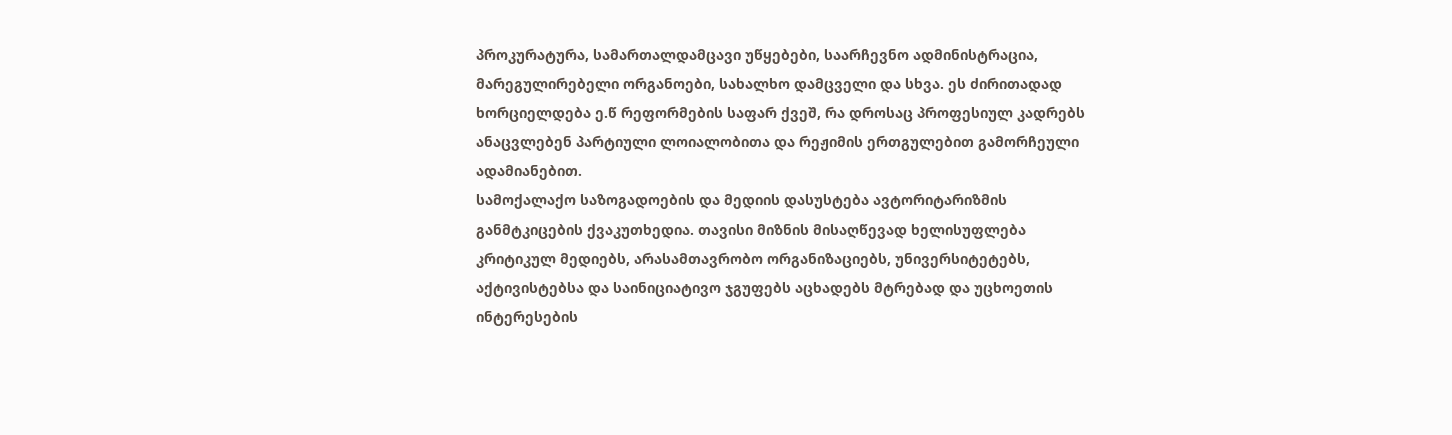პროკურატურა, სამართალდამცავი უწყებები, საარჩევნო ადმინისტრაცია, მარეგულირებელი ორგანოები, სახალხო დამცველი და სხვა. ეს ძირითადად ხორციელდება ე.წ რეფორმების საფარ ქვეშ, რა დროსაც პროფესიულ კადრებს ანაცვლებენ პარტიული ლოიალობითა და რეჟიმის ერთგულებით გამორჩეული ადამიანებით.
სამოქალაქო საზოგადოების და მედიის დასუსტება ავტორიტარიზმის განმტკიცების ქვაკუთხედია. თავისი მიზნის მისაღწევად ხელისუფლება კრიტიკულ მედიებს, არასამთავრობო ორგანიზაციებს, უნივერსიტეტებს, აქტივისტებსა და საინიციატივო ჯგუფებს აცხადებს მტრებად და უცხოეთის ინტერესების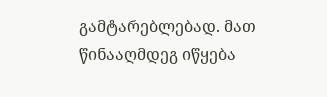გამტარებლებად. მათ წინააღმდეგ იწყება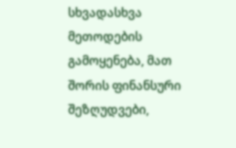სხვადასხვა მეთოდების გამოყენება, მათ შორის ფინანსური შეზღუდვები,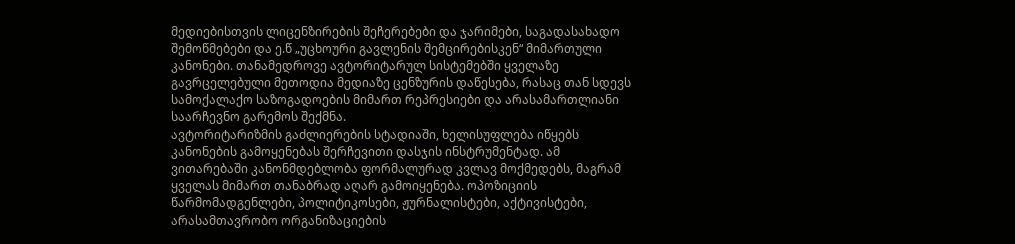მედიებისთვის ლიცენზირების შეჩერებები და ჯარიმები, საგადასახადო შემოწმებები და ე.წ „უცხოური გავლენის შემცირებისკენ“ მიმართული კანონები. თანამედროვე ავტორიტარულ სისტემებში ყველაზე გავრცელებული მეთოდია მედიაზე ცენზურის დაწესება, რასაც თან სდევს სამოქალაქო საზოგადოების მიმართ რეპრესიები და არასამართლიანი საარჩევნო გარემოს შექმნა.
ავტორიტარიზმის გაძლიერების სტადიაში, ხელისუფლება იწყებს კანონების გამოყენებას შერჩევითი დასჯის ინსტრუმენტად. ამ ვითარებაში კანონმდებლობა ფორმალურად კვლავ მოქმედებს, მაგრამ ყველას მიმართ თანაბრად აღარ გამოიყენება. ოპოზიციის წარმომადგენლები, პოლიტიკოსები, ჟურნალისტები, აქტივისტები, არასამთავრობო ორგანიზაციების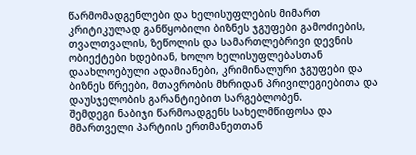წარმომადგენლები და ხელისუფლების მიმართ კრიტიკულად განწყობილი ბიზნეს ჯგუფები გამოძიების, თვალთვალის, ზეწოლის და სამართლებრივი დევნის ობიექტები ხდებიან, ხოლო ხელისუფლებასთან დაახლოებული ადამიანები, კრიმინალური ჯგუფები და ბიზნეს წრეები, მთავრობის მხრიდან პრივილეგიებითა და დაუსჯელობის გარანტიებით სარგებლობენ.
შემდეგი ნაბიჯი წარმოადგენს სახელმწიფოსა და მმართველი პარტიის ერთმანეთთან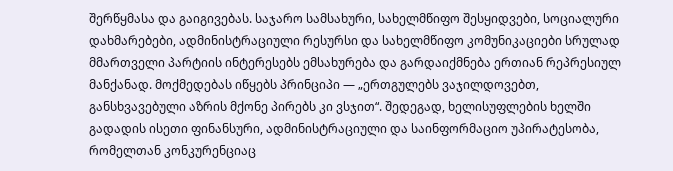შერწყმასა და გაიგივებას. საჯარო სამსახური, სახელმწიფო შესყიდვები, სოციალური დახმარებები, ადმინისტრაციული რესურსი და სახელმწიფო კომუნიკაციები სრულად მმართველი პარტიის ინტერესებს ემსახურება და გარდაიქმნება ერთიან რეპრესიულ მანქანად. მოქმედებას იწყებს პრინციპი — „ერთგულებს ვაჯილდოვებთ, განსხვავებული აზრის მქონე პირებს კი ვსჯით“. შედეგად, ხელისუფლების ხელში გადადის ისეთი ფინანსური, ადმინისტრაციული და საინფორმაციო უპირატესობა, რომელთან კონკურენციაც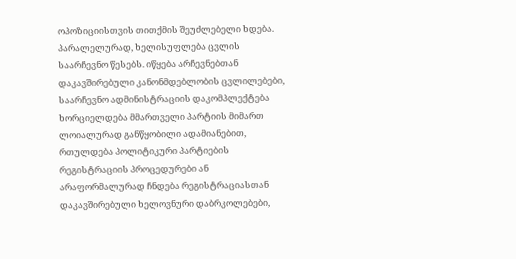ოპოზიციისთვის თითქმის შეუძლებელი ხდება. პარალელურად, ხელისუფლება ცვლის საარჩევნო წესებს. იწყება არჩევნებთან დაკავშირებული კანონმდებლობის ცვლილებები, საარჩევნო ადმინისტრაციის დაკომპლექტება ხორციელდება მმართველი პარტიის მიმართ ლოიალურად განწყობილი ადამიანებით, რთულდება პოლიტიკური პარტიების რეგისტრაციის პროცედურები ან არაფორმალურად ჩნდება რეგისტრაციასთან დაკავშირებული ხელოვნური დაბრკოლებები,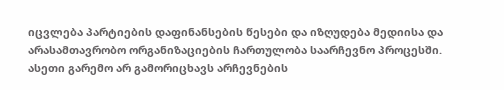იცვლება პარტიების დაფინანსების წესები და იზღუდება მედიისა და არასამთავრობო ორგანიზაციების ჩართულობა საარჩევნო პროცესში. ასეთი გარემო არ გამორიცხავს არჩევნების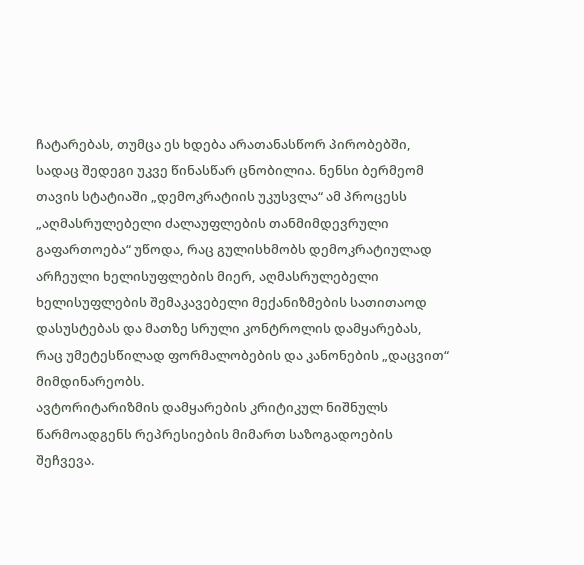ჩატარებას, თუმცა ეს ხდება არათანასწორ პირობებში, სადაც შედეგი უკვე წინასწარ ცნობილია. ნენსი ბერმეომ თავის სტატიაში „დემოკრატიის უკუსვლა“ ამ პროცესს „აღმასრულებელი ძალაუფლების თანმიმდევრული გაფართოება“ უწოდა, რაც გულისხმობს დემოკრატიულად არჩეული ხელისუფლების მიერ, აღმასრულებელი ხელისუფლების შემაკავებელი მექანიზმების სათითაოდ დასუსტებას და მათზე სრული კონტროლის დამყარებას, რაც უმეტესწილად ფორმალობების და კანონების „დაცვით“ მიმდინარეობს.
ავტორიტარიზმის დამყარების კრიტიკულ ნიშნულს წარმოადგენს რეპრესიების მიმართ საზოგადოების შეჩვევა.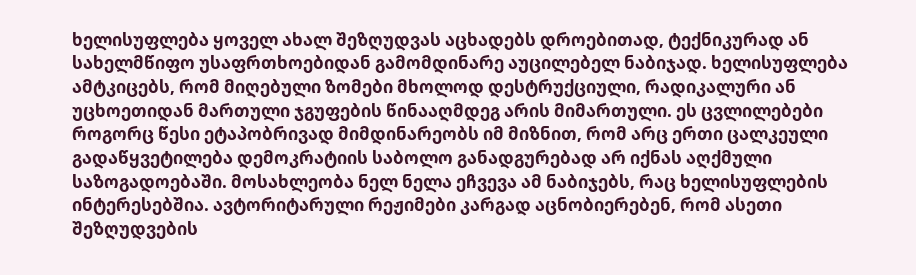ხელისუფლება ყოველ ახალ შეზღუდვას აცხადებს დროებითად, ტექნიკურად ან სახელმწიფო უსაფრთხოებიდან გამომდინარე აუცილებელ ნაბიჯად. ხელისუფლება ამტკიცებს, რომ მიღებული ზომები მხოლოდ დესტრუქციული, რადიკალური ან უცხოეთიდან მართული ჯგუფების წინააღმდეგ არის მიმართული. ეს ცვლილებები როგორც წესი ეტაპობრივად მიმდინარეობს იმ მიზნით, რომ არც ერთი ცალკეული გადაწყვეტილება დემოკრატიის საბოლო განადგურებად არ იქნას აღქმული საზოგადოებაში. მოსახლეობა ნელ ნელა ეჩვევა ამ ნაბიჯებს, რაც ხელისუფლების ინტერესებშია. ავტორიტარული რეჟიმები კარგად აცნობიერებენ, რომ ასეთი შეზღუდვების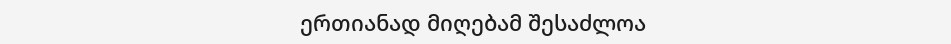ერთიანად მიღებამ შესაძლოა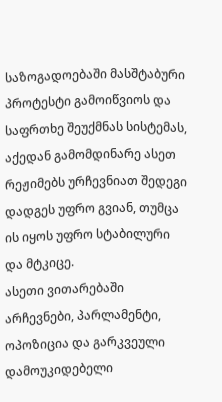საზოგადოებაში მასშტაბური პროტესტი გამოიწვიოს და საფრთხე შეუქმნას სისტემას, აქედან გამომდინარე ასეთ რეჟიმებს ურჩევნიათ შედეგი დადგეს უფრო გვიან, თუმცა ის იყოს უფრო სტაბილური და მტკიცე.
ასეთი ვითარებაში არჩევნები, პარლამენტი, ოპოზიცია და გარკვეული დამოუკიდებელი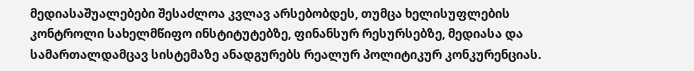მედიასაშუალებები შესაძლოა კვლავ არსებობდეს, თუმცა ხელისუფლების კონტროლი სახელმწიფო ინსტიტუტებზე, ფინანსურ რესურსებზე, მედიასა და სამართალდამცავ სისტემაზე ანადგურებს რეალურ პოლიტიკურ კონკურენციას.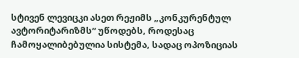სტივენ ლევიცკი ასეთ რეჟიმს „კონკურენტულ ავტორიტარიზმს“ უწოდებს, როდესაც ჩამოყალიბებულია სისტემა, სადაც ოპოზიციას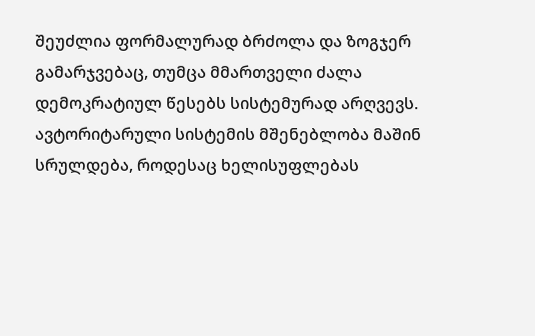შეუძლია ფორმალურად ბრძოლა და ზოგჯერ გამარჯვებაც, თუმცა მმართველი ძალა დემოკრატიულ წესებს სისტემურად არღვევს.
ავტორიტარული სისტემის მშენებლობა მაშინ სრულდება, როდესაც ხელისუფლებას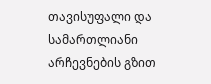თავისუფალი და სამართლიანი არჩევნების გზით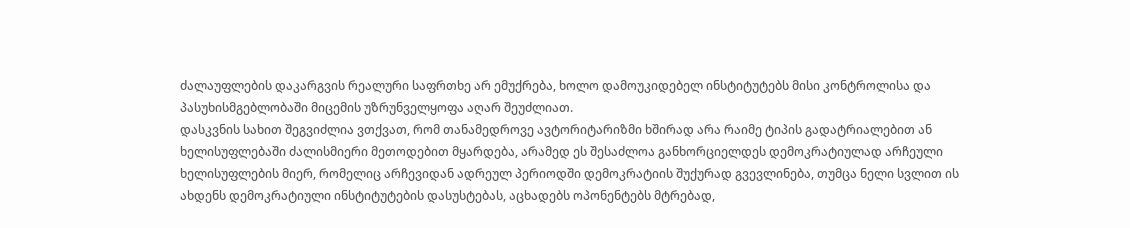ძალაუფლების დაკარგვის რეალური საფრთხე არ ემუქრება, ხოლო დამოუკიდებელ ინსტიტუტებს მისი კონტროლისა და პასუხისმგებლობაში მიცემის უზრუნველყოფა აღარ შეუძლიათ.
დასკვნის სახით შეგვიძლია ვთქვათ, რომ თანამედროვე ავტორიტარიზმი ხშირად არა რაიმე ტიპის გადატრიალებით ან ხელისუფლებაში ძალისმიერი მეთოდებით მყარდება, არამედ ეს შესაძლოა განხორციელდეს დემოკრატიულად არჩეული ხელისუფლების მიერ, რომელიც არჩევიდან ადრეულ პერიოდში დემოკრატიის შუქურად გვევლინება, თუმცა ნელი სვლით ის ახდენს დემოკრატიული ინსტიტუტების დასუსტებას, აცხადებს ოპონენტებს მტრებად,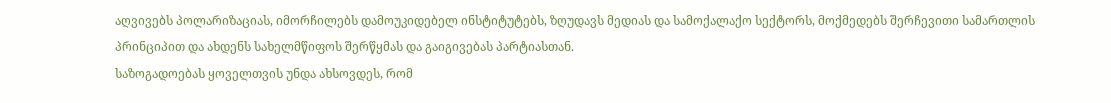აღვივებს პოლარიზაციას, იმორჩილებს დამოუკიდებელ ინსტიტუტებს, ზღუდავს მედიას და სამოქალაქო სექტორს, მოქმედებს შერჩევითი სამართლის პრინციპით და ახდენს სახელმწიფოს შერწყმას და გაიგივებას პარტიასთან.
საზოგადოებას ყოველთვის უნდა ახსოვდეს, რომ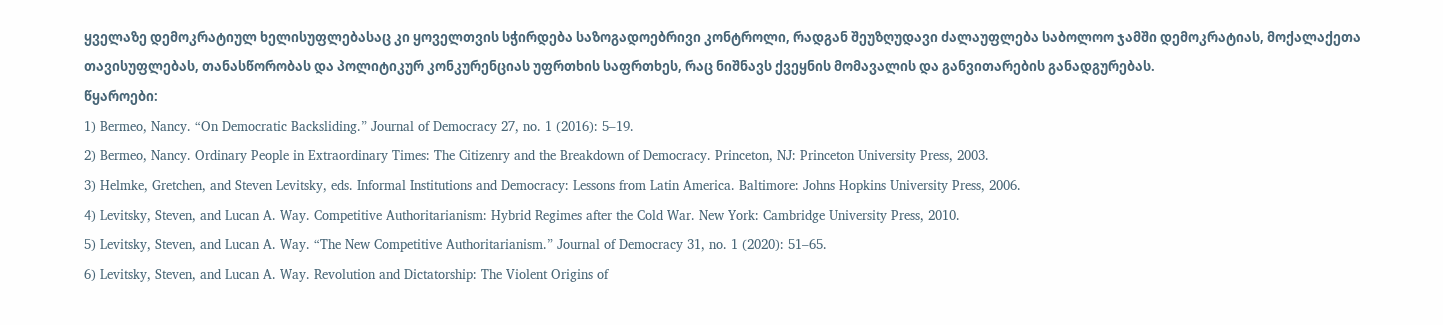ყველაზე დემოკრატიულ ხელისუფლებასაც კი ყოველთვის სჭირდება საზოგადოებრივი კონტროლი, რადგან შეუზღუდავი ძალაუფლება საბოლოო ჯამში დემოკრატიას, მოქალაქეთა თავისუფლებას, თანასწორობას და პოლიტიკურ კონკურენციას უფრთხის საფრთხეს, რაც ნიშნავს ქვეყნის მომავალის და განვითარების განადგურებას.
წყაროები:
1) Bermeo, Nancy. “On Democratic Backsliding.” Journal of Democracy 27, no. 1 (2016): 5–19.
2) Bermeo, Nancy. Ordinary People in Extraordinary Times: The Citizenry and the Breakdown of Democracy. Princeton, NJ: Princeton University Press, 2003.
3) Helmke, Gretchen, and Steven Levitsky, eds. Informal Institutions and Democracy: Lessons from Latin America. Baltimore: Johns Hopkins University Press, 2006.
4) Levitsky, Steven, and Lucan A. Way. Competitive Authoritarianism: Hybrid Regimes after the Cold War. New York: Cambridge University Press, 2010.
5) Levitsky, Steven, and Lucan A. Way. “The New Competitive Authoritarianism.” Journal of Democracy 31, no. 1 (2020): 51–65.
6) Levitsky, Steven, and Lucan A. Way. Revolution and Dictatorship: The Violent Origins of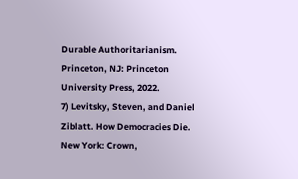Durable Authoritarianism. Princeton, NJ: Princeton University Press, 2022.
7) Levitsky, Steven, and Daniel Ziblatt. How Democracies Die. New York: Crown,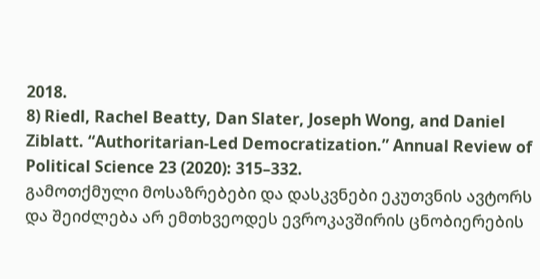2018.
8) Riedl, Rachel Beatty, Dan Slater, Joseph Wong, and Daniel Ziblatt. “Authoritarian-Led Democratization.” Annual Review of Political Science 23 (2020): 315–332.
გამოთქმული მოსაზრებები და დასკვნები ეკუთვნის ავტორს და შეიძლება არ ემთხვეოდეს ევროკავშირის ცნობიერების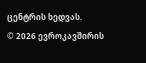ცენტრის ხედვას.
© 2026 ევროკავშირის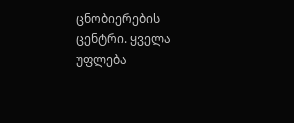ცნობიერების ცენტრი. ყველა უფლება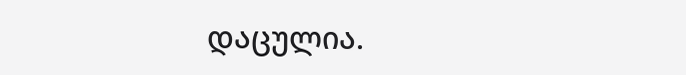დაცულია.